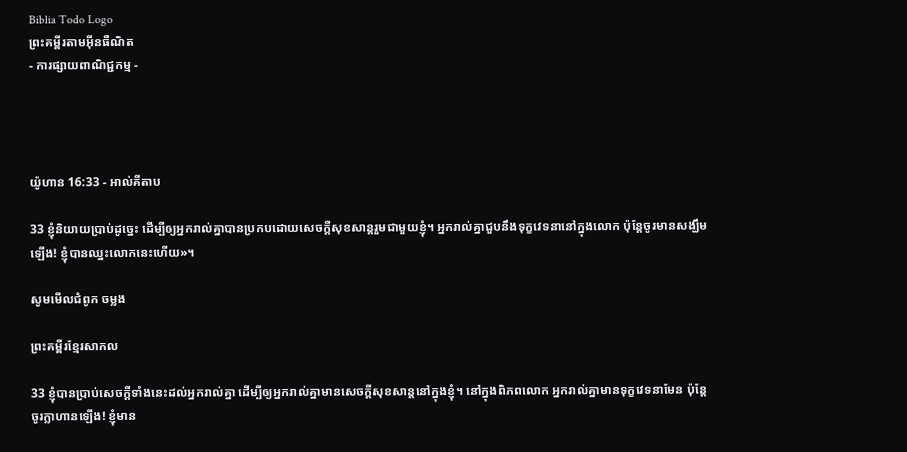Biblia Todo Logo
ព្រះគម្ពីរតាមអ៊ីនធឺណិត
- ការផ្សាយពាណិជ្ជកម្ម -




យ៉ូហាន 16:33 - អាល់គីតាប

33 ខ្ញុំនិយាយប្រាប់ដូច្នេះ ដើម្បីឲ្យអ្នករាល់គ្នាបានប្រកបដោយសេចក្ដីសុខ‌សាន្ដរួមជាមួយខ្ញុំ។ អ្នករាល់គ្នាជួបនឹងទុក្ខវេទនានៅក្នុងលោក ប៉ុន្ដែចូរមានសង្ឃឹមឡើង! ខ្ញុំបានឈ្នះលោកនេះហើយ»។

សូមមើលជំពូក ចម្លង

ព្រះគម្ពីរខ្មែរសាកល

33 ខ្ញុំបានប្រាប់សេចក្ដីទាំងនេះដល់អ្នករាល់គ្នា ដើម្បីឲ្យអ្នករាល់គ្នាមានសេចក្ដីសុខសាន្តនៅក្នុងខ្ញុំ។ នៅក្នុងពិភពលោក អ្នករាល់គ្នាមានទុក្ខវេទនាមែន ប៉ុន្តែចូរក្លាហានឡើង! ខ្ញុំមាន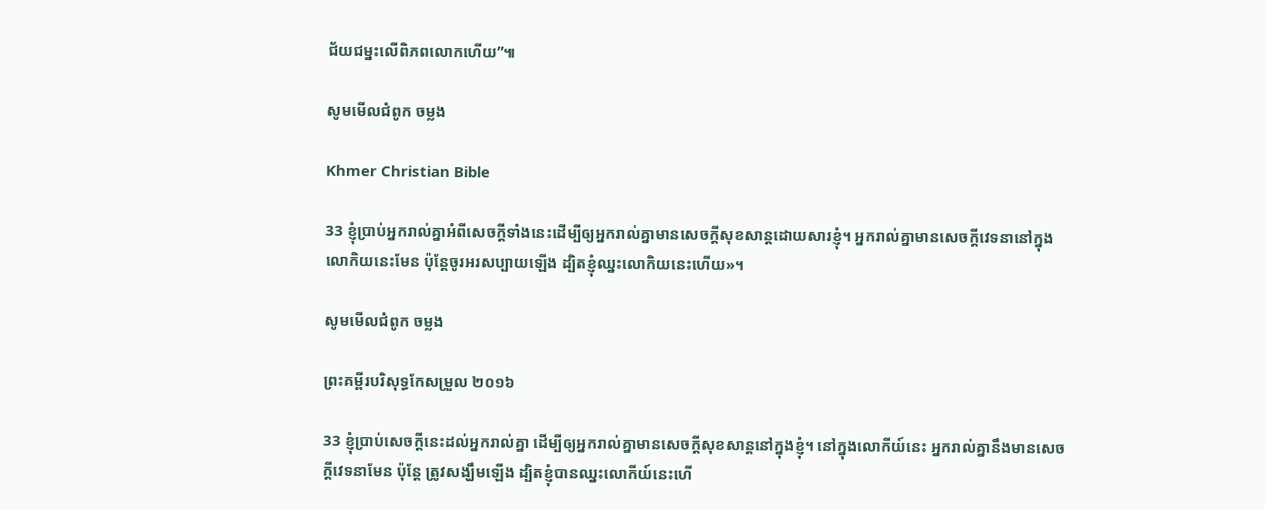ជ័យជម្នះលើពិភពលោកហើយ”៕

សូមមើលជំពូក ចម្លង

Khmer Christian Bible

33 ខ្ញុំប្រាប់អ្នករាល់គ្នាអំពីសេចក្ដីទាំងនេះដើម្បីឲ្យអ្នករាល់គ្នាមានសេចក្ដីសុខសាន្តដោយសារខ្ញុំ។ អ្នករាល់គ្នាមានសេចក្ដីវេទនានៅក្នុងលោកិយនេះមែន ប៉ុន្ដែចូរអរសប្បាយឡើង ដ្បិតខ្ញុំឈ្នះលោកិយនេះហើយ»។

សូមមើលជំពូក ចម្លង

ព្រះគម្ពីរបរិសុទ្ធកែសម្រួល ២០១៦

33 ខ្ញុំប្រាប់សេចក្ដីនេះដល់អ្នករាល់គ្នា ដើម្បីឲ្យអ្នករាល់គ្នាមានសេចក្តីសុខសាន្តនៅក្នុងខ្ញុំ។ នៅក្នុងលោកីយ៍នេះ អ្នករាល់គ្នានឹងមានសេចក្តីវេទនាមែន ប៉ុន្តែ ត្រូវសង្ឃឹមឡើង ដ្បិតខ្ញុំបានឈ្នះលោកីយ៍នេះហើ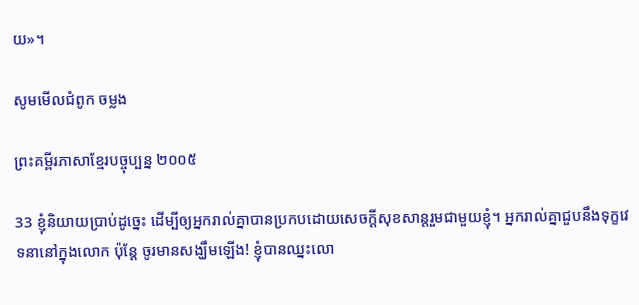យ»។

សូមមើលជំពូក ចម្លង

ព្រះគម្ពីរភាសាខ្មែរបច្ចុប្បន្ន ២០០៥

33 ខ្ញុំនិយាយប្រាប់ដូច្នេះ ដើម្បីឲ្យអ្នករាល់គ្នាបានប្រកបដោយសេចក្ដីសុខ‌សាន្តរួមជាមួយខ្ញុំ។ អ្នករាល់គ្នាជួបនឹងទុក្ខវេទនានៅក្នុងលោក ប៉ុន្តែ ចូរមានសង្ឃឹមឡើង! ខ្ញុំបានឈ្នះលោ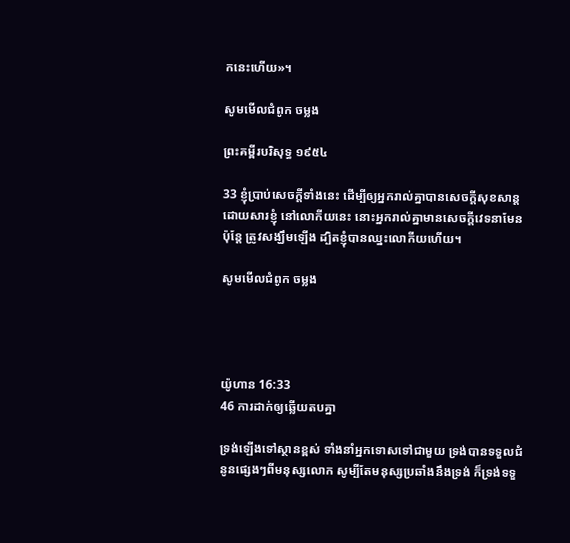កនេះហើយ»។

សូមមើលជំពូក ចម្លង

ព្រះគម្ពីរបរិសុទ្ធ ១៩៥៤

33 ខ្ញុំប្រាប់សេចក្ដីទាំងនេះ ដើម្បីឲ្យអ្នករាល់គ្នាបានសេចក្ដីសុខ‌សាន្ត ដោយ‌សារខ្ញុំ នៅលោកីយនេះ នោះអ្នករាល់គ្នាមានសេចក្ដីវេទនាមែន ប៉ុន្តែ ត្រូវសង្ឃឹមឡើង ដ្បិតខ្ញុំបានឈ្នះលោកីយហើយ។

សូមមើលជំពូក ចម្លង




យ៉ូហាន 16:33
46 ការដាក់ឲ្យឆ្លើយតបគ្នា

ទ្រង់ឡើងទៅស្ថានខ្ពស់ ទាំងនាំអ្នកទោសទៅជាមួយ ទ្រង់បានទទួលជំនូនផ្សេងៗពីមនុស្សលោក សូម្បីតែមនុស្សប្រឆាំងនឹងទ្រង់ ក៏ទ្រង់ទទួ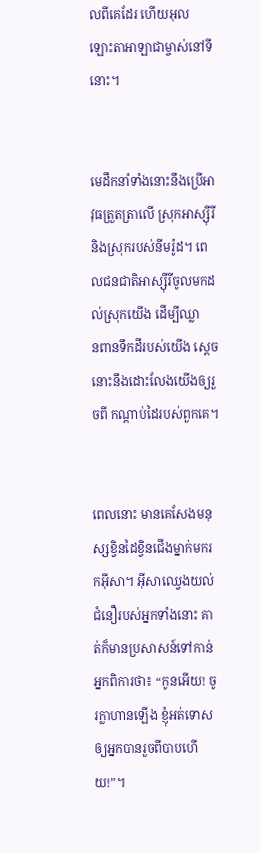លពីគេដែរ ហើយអុលឡោះ‌តាអាឡាជាម្ចាស់នៅទីនោះ។


មេដឹកនាំទាំងនោះនឹងប្រើអាវុធត្រួត‌ត្រាលើ ស្រុកអាស្ស៊ីរី និងស្រុករបស់នីមរ៉ូដ។ ពេលជន‌ជាតិអាស្ស៊ីរីចូលមកដល់ស្រុកយើង ដើម្បីឈ្លាន‌ពានទឹកដីរបស់យើង ស្ដេចនោះនឹងដោះលែងយើងឲ្យរួចពី កណ្ដាប់ដៃរបស់ពួកគេ។


ពេលនោះ មានគេសែងមនុស្សខ្វិនដៃខ្វិនជើងម្នាក់មករកអ៊ីសា។ អ៊ីសាឈ្វេងយល់ជំនឿរបស់អ្នកទាំងនោះ គាត់ក៏មានប្រសាសន៍ទៅកាន់អ្នកពិការថា៖ “កូនអើយ! ចូរក្លាហានឡើង ខ្ញុំអត់ទោសឲ្យអ្នកបានរួចពីបាបហើយ!”។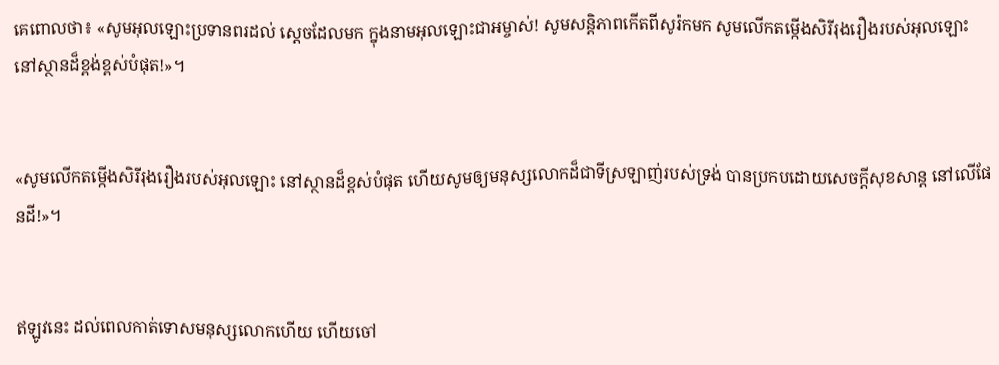គេពោលថា៖ «សូមអុលឡោះប្រទានពរដល់ ស្តេចដែលមក ក្នុងនាមអុលឡោះ‌ជាអម្ចាស់! សូមសន្ដិ‌ភាពកើតពីសូរ៉កមក សូមលើកតម្កើងសិរី‌រុង‌រឿងរបស់អុលឡោះ នៅស្ថានដ៏ខ្ពង់‌ខ្ពស់បំផុត!»។


«សូមលើកតម្កើងសិរី‌រុង‌រឿងរបស់អុលឡោះ នៅស្ថានដ៏ខ្ពស់បំផុត ហើយសូមឲ្យមនុស្សលោកដ៏ជាទីស្រឡាញ់របស់ទ្រង់ បានប្រកបដោយសេចក្ដីសុខ‌សាន្ដ នៅលើផែន‌ដី!»។


ឥឡូវនេះ ដល់ពេលកាត់ទោសមនុស្សលោកហើយ ហើយចៅ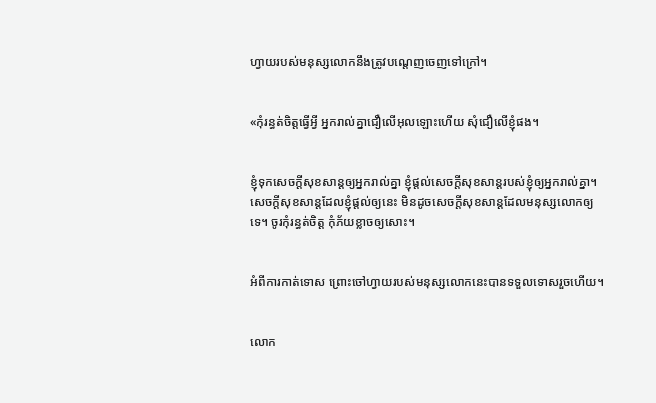ហ្វាយរបស់មនុស្សលោកនឹងត្រូវបណ្ដេញចេញទៅក្រៅ។


«កុំរន្ធត់ចិត្ដធ្វើអ្វី អ្នករាល់គ្នាជឿលើអុលឡោះហើយ សុំជឿលើខ្ញុំផង។


ខ្ញុំទុកសេចក្ដីសុខ‌សាន្ដឲ្យអ្នករាល់គ្នា ខ្ញុំផ្ដល់សេចក្ដីសុខ‌សាន្ដរបស់ខ្ញុំឲ្យអ្នករាល់គ្នា។ សេចក្ដីសុខ‌សាន្ដដែលខ្ញុំផ្ដល់ឲ្យនេះ មិនដូចសេចក្ដីសុខ‌សាន្ដដែលមនុស្សលោកឲ្យទេ។ ចូរកុំរន្ធត់ចិត្ដ កុំភ័យខ្លាចឲ្យសោះ។


អំពីការកាត់ទោស ព្រោះចៅហ្វាយរបស់មនុស្សលោកនេះបានទទួលទោសរួចហើយ។


លោក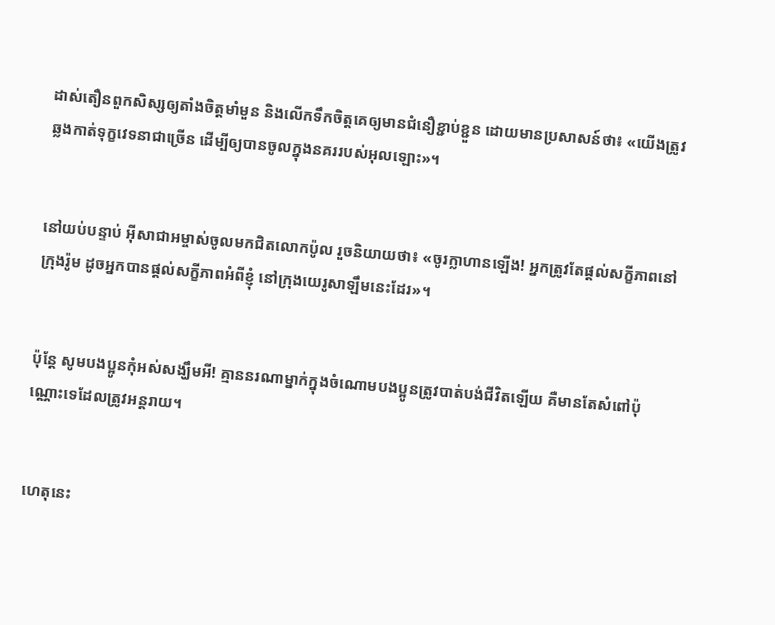ដាស់‌តឿនពួកសិស្សឲ្យតាំងចិត្ដមាំ‌មួន និងលើកទឹកចិត្ដគេឲ្យមានជំនឿខ្ជាប់‌ខ្ជួន ដោយមានប្រសាសន៍ថា៖ «យើងត្រូវឆ្លងកាត់ទុក្ខវេទនាជាច្រើន ដើម្បីឲ្យបានចូលក្នុងនគររបស់អុលឡោះ»។


នៅយប់បន្ទាប់ អ៊ីសា‌ជាអម្ចាស់ចូលមកជិតលោកប៉ូល រួចនិយាយថា៖ «ចូរក្លា‌ហានឡើង! អ្នកត្រូវតែផ្ដល់សក្ខី‌ភាពនៅក្រុងរ៉ូម ដូចអ្នកបានផ្ដល់សក្ខី‌ភាពអំពីខ្ញុំ នៅក្រុងយេរូ‌សាឡឹមនេះដែរ»។


ប៉ុន្ដែ សូមបងប្អូនកុំអស់សង្ឃឹមអី! គ្មាននរណាម្នាក់ក្នុងចំណោមបងប្អូនត្រូវបាត់បង់ជីវិតឡើយ គឺមានតែសំពៅប៉ុណ្ណោះទេដែលត្រូវអន្ដរាយ។


ហេតុនេះ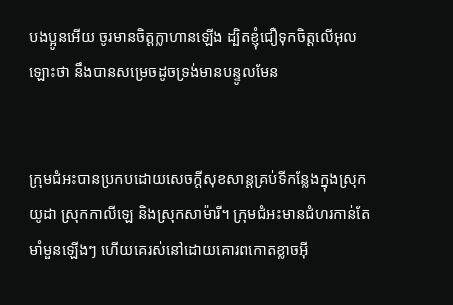បងប្អូនអើយ ចូរមានចិត្ដក្លា‌ហានឡើង ដ្បិតខ្ញុំជឿទុកចិត្ដលើអុលឡោះថា នឹងបានសម្រេចដូចទ្រង់មានបន្ទូលមែន


ក្រុម‌ជំអះបានប្រកបដោយសេចក្ដីសុខ‌សាន្ដគ្រប់ទីកន្លែងក្នុងស្រុកយូដា ស្រុកកាលី‌ឡេ និងស្រុកសាម៉ារី។ ក្រុម‌ជំអះមានជំហរកាន់តែមាំ‌មួនឡើងៗ ហើយគេរស់នៅដោយគោរពកោតខ្លាចអ៊ី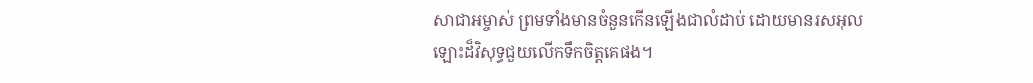សា‌ជាអម្ចាស់ ព្រមទាំងមានចំនួនកើនឡើងជាលំដាប់ ដោយមានរស‌អុលឡោះដ៏វិសុទ្ធជួយលើកទឹកចិត្ដគេផង។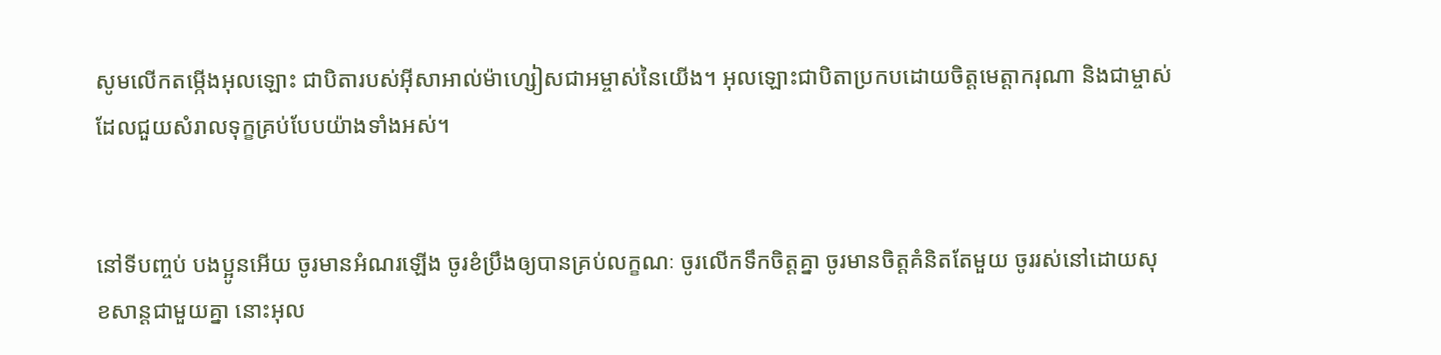សូមលើកតម្កើងអុលឡោះ ជាបិតារបស់អ៊ីសា‌អាល់ម៉ា‌ហ្សៀសជាអម្ចាស់នៃយើង។ អុលឡោះជាបិតាប្រកបដោយចិត្តមេត្ដា‌ករុណា និងជាម្ចាស់ដែលជួយសំរាលទុក្ខគ្រប់បែបយ៉ាងទាំងអស់។


នៅទីបញ្ចប់ បងប្អូនអើយ ចូរមានអំណរឡើង ចូរខំប្រឹងឲ្យបានគ្រប់លក្ខណៈ ចូរលើកទឹកចិត្ដគ្នា ចូរមានចិត្ដគំនិតតែមួយ ចូររស់នៅដោយសុខ‌សាន្ដជាមួយគ្នា នោះអុល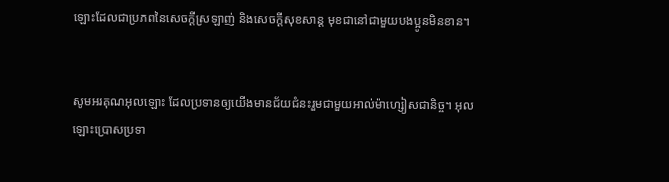ឡោះដែលជាប្រភពនៃសេចក្ដីស្រឡាញ់ និងសេចក្ដីសុខ‌សាន្ដ មុខជានៅជាមួយបងប្អូនមិនខាន។


សូមអរគុណអុលឡោះ ដែលប្រទានឲ្យយើងមានជ័យ‌ជំនះរួមជាមួយអាល់ម៉ា‌ហ្សៀសជា‌និច្ច។ អុលឡោះប្រោសប្រទា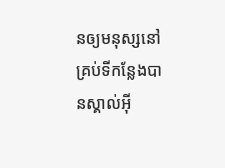នឲ្យមនុស្សនៅគ្រប់ទីកន្លែងបានស្គាល់អ៊ី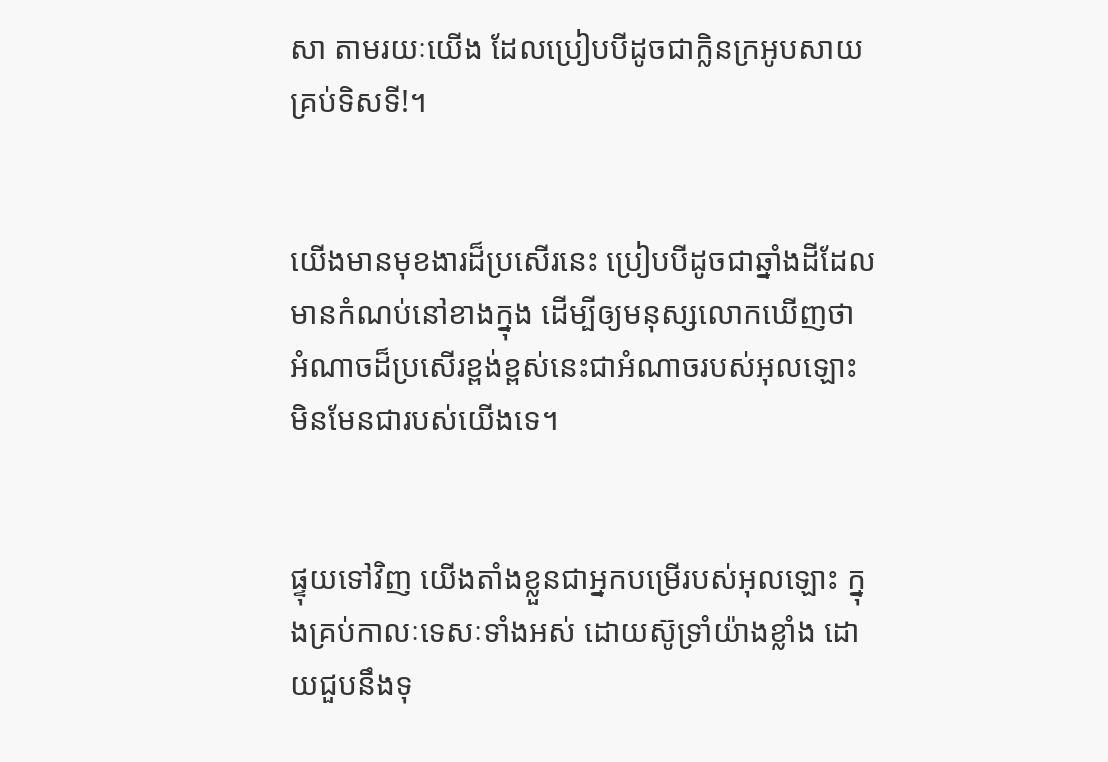សា តាមរយៈយើង ដែលប្រៀបបីដូចជាក្លិនក្រអូបសាយគ្រប់ទិស‌ទី!។


យើងមានមុខ‌ងារដ៏ប្រសើរនេះ ប្រៀបបីដូចជាឆ្នាំងដីដែលមានកំណប់នៅខាងក្នុង ដើម្បីឲ្យមនុស្សលោកឃើញថា អំណាចដ៏ប្រសើរខ្ពង់‌ខ្ពស់នេះជាអំណាចរបស់អុលឡោះ មិនមែនជារបស់យើងទេ។


ផ្ទុយទៅវិញ យើងតាំងខ្លួនជាអ្នកបម្រើរបស់អុលឡោះ ក្នុងគ្រប់កាលៈ‌ទេសៈទាំងអស់ ដោយស៊ូទ្រាំយ៉ាងខ្លាំង ដោយជួបនឹងទុ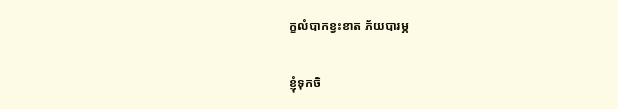ក្ខលំបាកខ្វះខាត ភ័យបារម្ភ


ខ្ញុំទុកចិ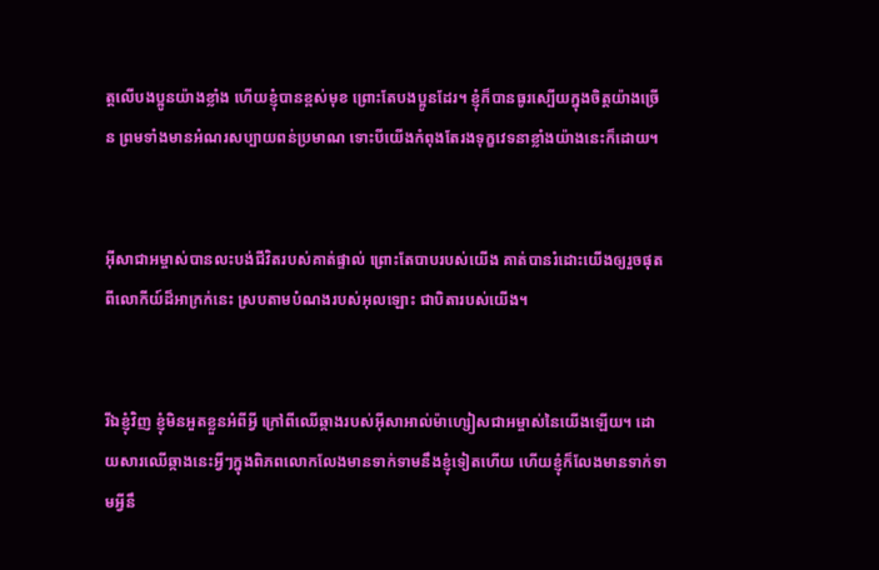ត្ដលើបងប្អូនយ៉ាងខ្លាំង ហើយខ្ញុំបានខ្ពស់មុខ ព្រោះតែបងប្អូនដែរ។ ខ្ញុំក៏បានធូរស្បើយក្នុងចិត្ដយ៉ាងច្រើន ព្រមទាំងមានអំណរសប្បាយពន់ប្រមាណ ទោះបីយើងកំពុងតែរងទុក្ខវេទនាខ្លាំងយ៉ាងនេះក៏ដោយ។


អ៊ីសា‌ជាអម្ចាស់បានលះបង់ជីវិតរបស់គាត់ផ្ទាល់ ព្រោះតែបាបរបស់យើង គាត់បានរំដោះយើងឲ្យរួចផុតពីលោកីយ៍ដ៏អាក្រក់នេះ ស្របតាមបំណងរបស់អុលឡោះ ជាបិតារបស់យើង។


រីឯខ្ញុំវិញ ខ្ញុំមិនអួតខ្លួនអំពីអ្វី ក្រៅពីឈើឆ្កាងរបស់អ៊ីសា‌អាល់ម៉ា‌ហ្សៀសជាអម្ចាស់នៃយើងឡើយ។ ដោយ‌សារឈើឆ្កាងនេះអ្វីៗក្នុងពិភពលោកលែងមានទាក់ទាមនឹងខ្ញុំទៀតហើយ ហើយខ្ញុំក៏លែងមានទាក់ទាមអ្វីនឹ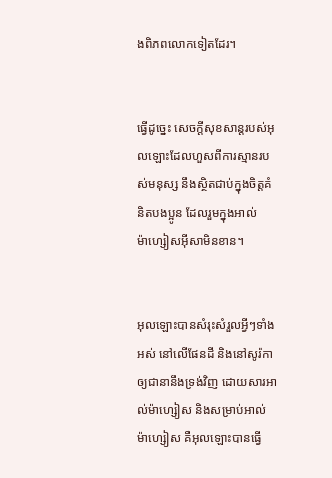ងពិភពលោកទៀតដែរ។


ធ្វើដូច្នេះ សេចក្ដីសុខ‌សាន្ដរបស់អុលឡោះដែលហួសពីការស្មានរបស់មនុស្ស នឹងស្ថិតជាប់ក្នុងចិត្ដគំនិតបងប្អូន ដែលរួមក្នុងអាល់ម៉ា‌ហ្សៀស‌អ៊ីសាមិនខាន។


អុលឡោះបានសំរុះ‌សំរួលអ្វីៗទាំងអស់ នៅលើផែនដី និងនៅសូរ៉កា ឲ្យជានានឹងទ្រង់វិញ ដោយ‌សារអាល់ម៉ា‌ហ្សៀស និងសម្រាប់អាល់ម៉ា‌ហ្សៀស គឺអុលឡោះបានធ្វើ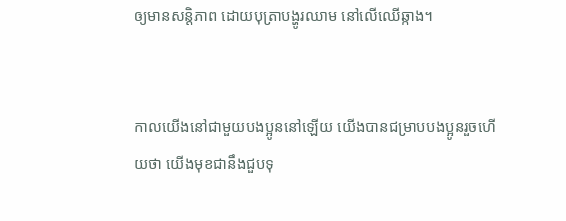ឲ្យមានសន្ដិ‌ភាព ដោយបុត្រាបង្ហូរឈាម នៅលើឈើឆ្កាង។


កាលយើងនៅជាមួយបងប្អូននៅឡើយ យើងបានជម្រាបបងប្អូនរួចហើយថា យើងមុខជានឹងជួបទុ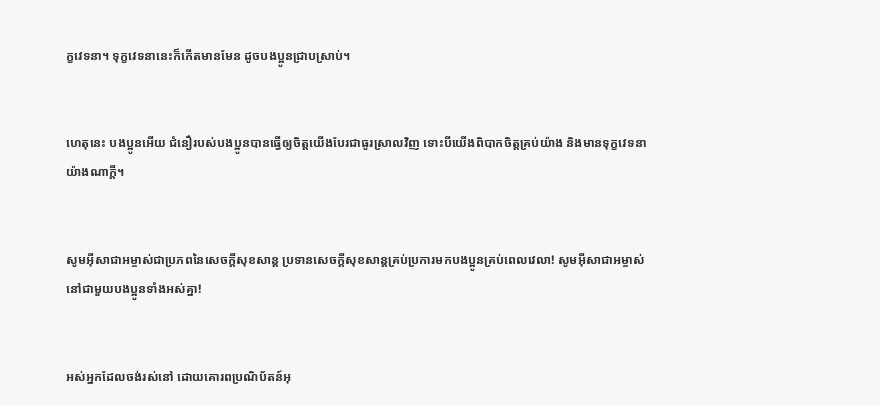ក្ខវេទនា។ ទុក្ខវេទនានេះក៏កើតមានមែន ដូចបងប្អូនជ្រាបស្រាប់។


ហេតុនេះ បងប្អូនអើយ ជំនឿរបស់បងប្អូនបានធ្វើឲ្យចិត្ដយើងបែរជាធូរស្រាលវិញ ទោះបីយើងពិបាកចិត្ដគ្រប់យ៉ាង និងមានទុក្ខវេទនាយ៉ាងណាក្ដី។


សូមអ៊ីសា‌ជាអម្ចាស់ជាប្រភពនៃសេចក្ដីសុខ‌សាន្ដ ប្រទានសេចក្ដីសុខ‌សាន្ដគ្រប់ប្រការមកបងប្អូនគ្រប់ពេលវេលា! សូមអ៊ីសា‌ជាអម្ចាស់នៅជាមួយបងប្អូនទាំងអស់គ្នា!


អស់អ្នកដែលចង់រស់នៅ ដោយគោរពប្រណិ‌ប័តន៍អុ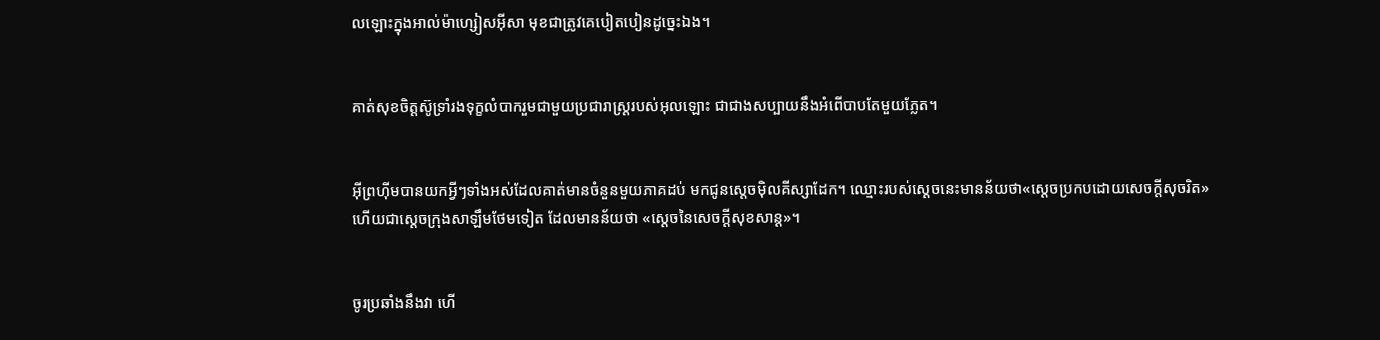លឡោះក្នុងអាល់ម៉ា‌ហ្សៀស‌អ៊ីសា មុខជាត្រូវគេបៀត‌បៀនដូច្នេះឯង។


គាត់សុខចិត្ដស៊ូទ្រាំរង‌ទុក្ខលំបាករួមជាមួយប្រជា‌រាស្ដ្ររបស់អុលឡោះ ជាជាងសប្បាយនឹងអំពើបាបតែមួយភ្លែត។


អ៊ីព្រហ៊ីមបានយកអ្វីៗទាំងអស់ដែលគាត់មានចំនួនមួយភាគដប់ មកជូនស្តេចម៉ិល‌គីស្សា‌ដែក។ ឈ្មោះរបស់ស្ដេចនេះមានន័យថា«ស្ដេចប្រកបដោយសេចក្ដីសុចរិត» ហើយជាស្ដេចក្រុងសាឡឹមថែមទៀត ដែលមានន័យថា «ស្ដេចនៃសេចក្ដីសុខ‌សាន្ដ»។


ចូរប្រឆាំងនឹងវា ហើ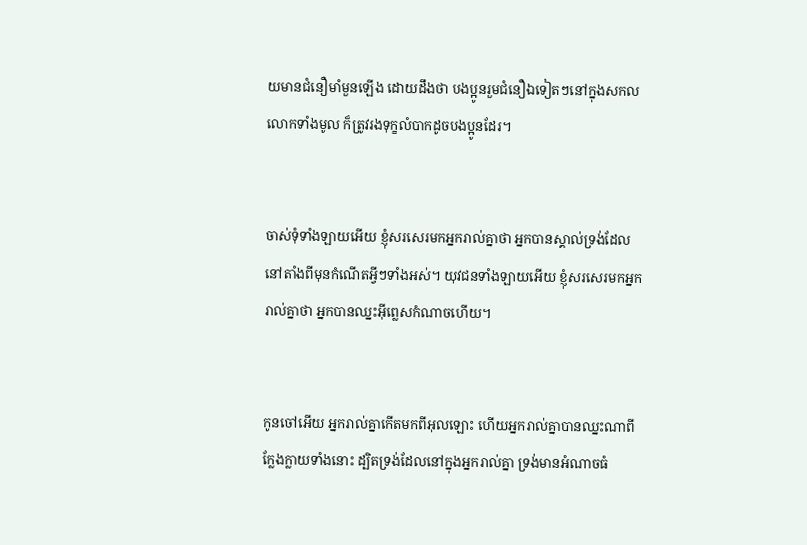យមានជំនឿមាំ‌មួនឡើង ដោយដឹងថា បងប្អូនរួមជំនឿឯទៀតៗនៅក្នុងសកលលោកទាំងមូល ក៏ត្រូវរង‌ទុក្ខលំបាកដូចបងប្អូនដែរ។


ចាស់ទុំទាំង‌ឡាយអើយ ខ្ញុំសរសេរមកអ្នករាល់គ្នាថា អ្នកបានស្គាល់ទ្រង់ដែលនៅតាំងពីមុនកំណើតអ្វីៗទាំងអស់។ យុវជនទាំង‌ឡាយអើយ ខ្ញុំសរសេរមកអ្នករាល់គ្នាថា អ្នកបានឈ្នះអ៊ីព្លេសកំណាចហើយ។


កូនចៅអើយ អ្នករាល់គ្នាកើតមកពីអុលឡោះ ហើយអ្នករាល់គ្នាបានឈ្នះណាពីក្លែង‌ក្លាយទាំងនោះ ដ្បិតទ្រង់ដែលនៅក្នុងអ្នករាល់គ្នា ទ្រង់មានអំណាចធំ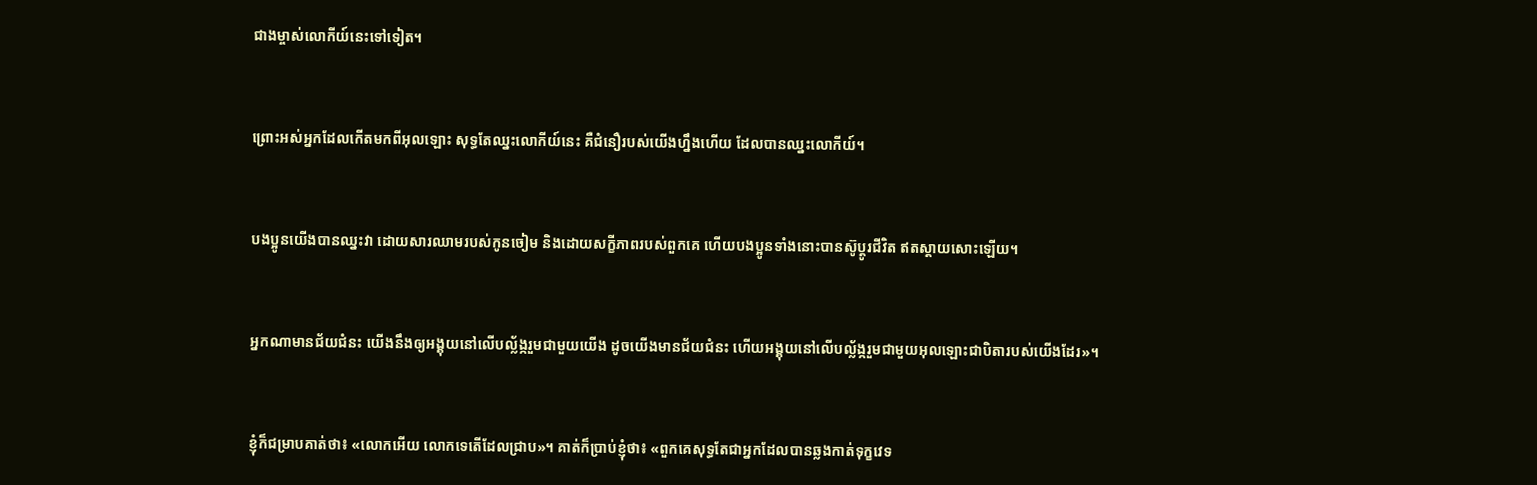ជាងម្ចាស់លោកីយ៍នេះទៅទៀត។


ព្រោះអស់អ្នកដែលកើតមកពីអុលឡោះ សុទ្ធតែឈ្នះលោកីយ៍នេះ គឺជំនឿរបស់យើងហ្នឹងហើយ ដែលបានឈ្នះលោកីយ៍។


បងប្អូនយើងបានឈ្នះវា ដោយ‌សារឈាមរបស់កូនចៀម និងដោយសក្ខី‌ភាពរបស់ពួកគេ ហើយបងប្អូនទាំងនោះបានស៊ូប្ដូរជីវិត ឥតស្ដាយសោះឡើយ។


អ្នកណាមានជ័យ‌ជំនះ យើងនឹងឲ្យអង្គុយនៅលើបល្ល័ង្ករួមជាមួយយើង ដូចយើងមានជ័យ‌ជំនះ ហើយអង្គុយនៅលើបល្ល័ង្ករួមជាមួយអុលឡោះ‌ជាបិតារបស់យើងដែរ»។


ខ្ញុំក៏ជម្រាបគាត់ថា៖ «លោកអើយ លោកទេតើដែលជ្រាប»។ គាត់ក៏ប្រាប់ខ្ញុំថា៖ «ពួកគេសុទ្ធតែជាអ្នកដែលបានឆ្លងកាត់ទុក្ខវេទ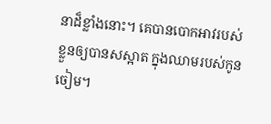នាដ៏ខ្លាំងនោះ។ គេបានបោកអាវរបស់ខ្លួនឲ្យបានសស្អាត ក្នុងឈាមរបស់កូនចៀម។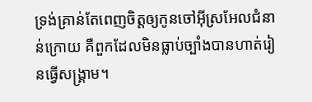ទ្រង់គ្រាន់តែពេញចិត្តឲ្យកូនចៅអ៊ីស្រ‌អែលជំនាន់ក្រោយ គឺពួកដែលមិនធ្លាប់ច្បាំងបានហាត់រៀនធ្វើសង្គ្រាម។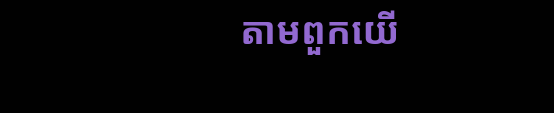តាមពួកយើ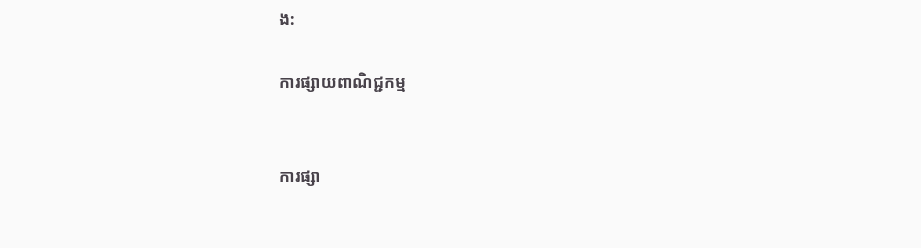ង:

ការផ្សាយពាណិជ្ជកម្ម


ការផ្សា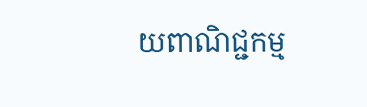យពាណិជ្ជកម្ម